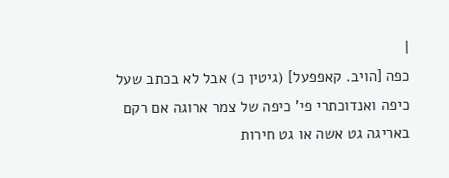|
כפה [הויב. קאפפעל] (גיטין כ) אבל לא בכתב שעל כיפה ואנדוכתרי פי' כיפה של צמר ארוגה אם רקם באריגה גט אשה או גט חירות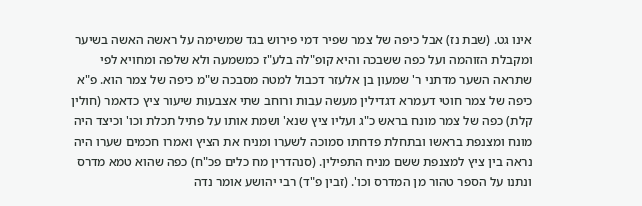אינו גט. (שבת נז) אבל כיפה של צמר שפיר דמי פירוש בגד שמשימה על ראשה האשה בשיער ומקבלת הזוהמה ועל כפה ששבכה והיא קופ"לה בלע"ז כמשמעה ולא שלפה ומחויא לפי שתראה השער מדתני ר' שמעון בן אלעזר דכבול למטה מסבכה ש"מ כיפה של צמר הוא. פ"א כיפה של צמר חוטי דעמרא דגדילין מעשה עבות ורוחב שתי אצבעות שיעור ציץ כדאמר (חולין קלת) כפה של צמר מונח בראש כ"ג ועליו ציץ שנא' ושמת אותו על פתיל תכלת וכו' וכיצד היה מונח ומצנפת בראשו ובתחלת פדחתו סמוכה לשערו ומניח את הציץ ואמרו חכמים שערו היה נראה בין ציץ למצנפת ששם מניח התפילין. (סנהדרין מח כלים פכ"ח) כפה שהוא טמא מדרס ונתנו על הספר טהור מן המדרס וכו'. (זבין פ"ד) רבי יהושע אומר נדה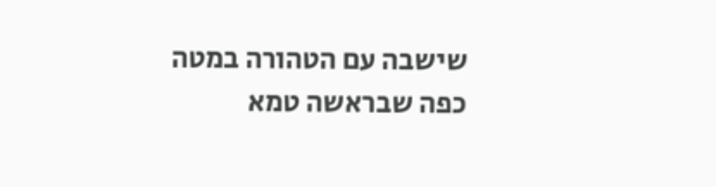שישבה עם הטהורה במטה כפה שבראשה טמא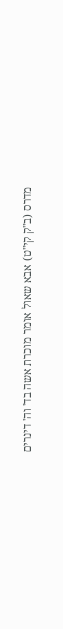מדרס (ב"ק קי"ט) אבא שאול אומר מוכרת אשה בד' וה' דינרים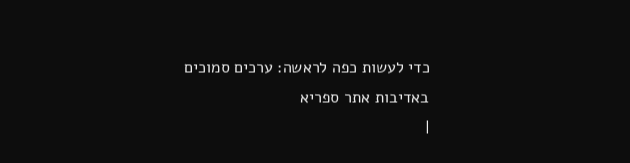כדי לעשות כפה לראשה: ערכים סמוכים
באדיבות אתר ספריא
|